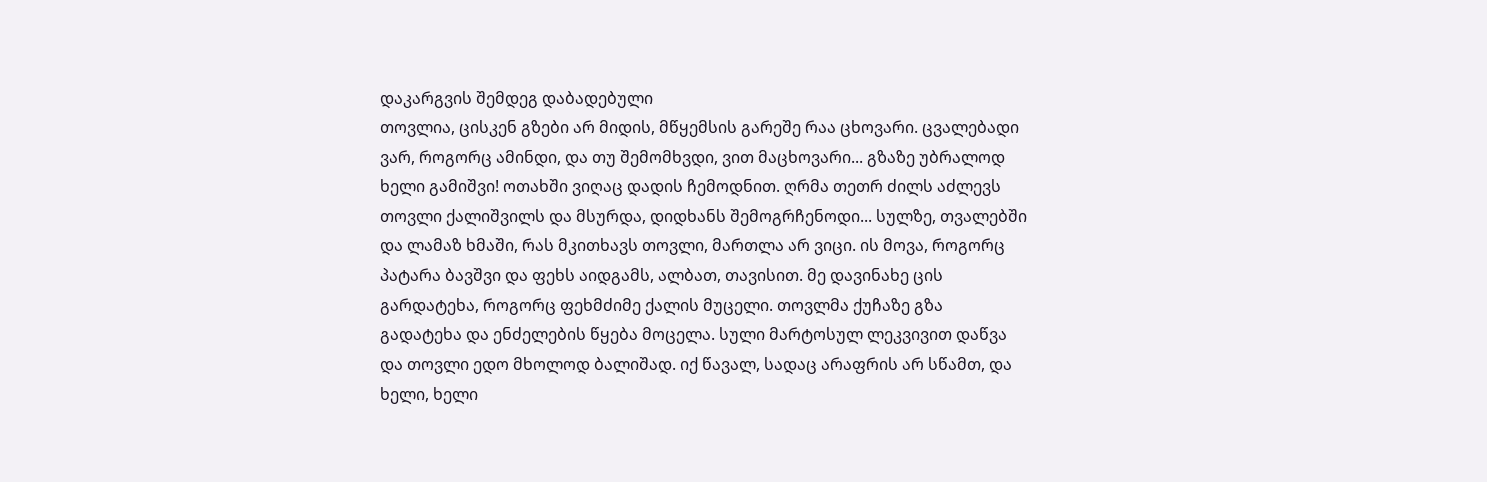დაკარგვის შემდეგ დაბადებული
თოვლია, ცისკენ გზები არ მიდის, მწყემსის გარეშე რაა ცხოვარი. ცვალებადი ვარ, როგორც ამინდი, და თუ შემომხვდი, ვით მაცხოვარი... გზაზე უბრალოდ ხელი გამიშვი! ოთახში ვიღაც დადის ჩემოდნით. ღრმა თეთრ ძილს აძლევს თოვლი ქალიშვილს და მსურდა, დიდხანს შემოგრჩენოდი... სულზე, თვალებში და ლამაზ ხმაში, რას მკითხავს თოვლი, მართლა არ ვიცი. ის მოვა, როგორც პატარა ბავშვი და ფეხს აიდგამს, ალბათ, თავისით. მე დავინახე ცის გარდატეხა, როგორც ფეხმძიმე ქალის მუცელი. თოვლმა ქუჩაზე გზა გადატეხა და ენძელების წყება მოცელა. სული მარტოსულ ლეკვივით დაწვა და თოვლი ედო მხოლოდ ბალიშად. იქ წავალ, სადაც არაფრის არ სწამთ, და ხელი, ხელი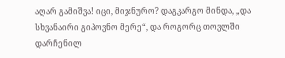აღარ გამიშვა! იცი, მიჯნურო? დაგკარგო მინდა, „და სხვანაირი გიპოვნო მერე“, და როგორც თოვლში დარჩენილ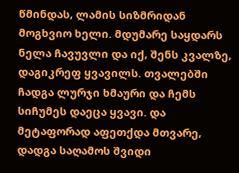წმინდას, ლამის სიზმრიდან მოგხვიო ხელი. მდუმარე საყდარს ნელა ჩავუვლი და იქ, შენს კვალზე, დაგიკრეფ ყვავილს. თვალებში ჩადგა ლურჯი ხმაური და ჩემს სიჩუმეს დაეცა ყვავი. და მეტაფორად აფეთქდა მთვარე, დადგა საღამოს შვიდი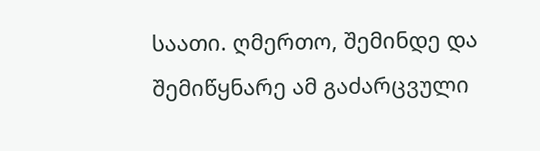საათი. ღმერთო, შემინდე და შემიწყნარე ამ გაძარცვული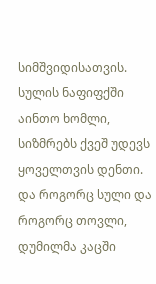სიმშვიდისათვის. სულის ნაფიფქში აინთო ხომლი, სიზმრებს ქვეშ უდევს ყოველთვის დენთი. და როგორც სული და როგორც თოვლი, დუმილმა კაცში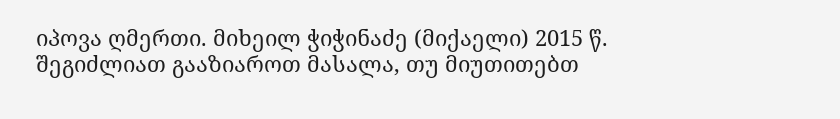იპოვა ღმერთი. მიხეილ ჭიჭინაძე (მიქაელი) 2015 წ.
შეგიძლიათ გააზიაროთ მასალა, თუ მიუთითებთ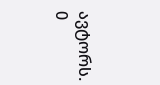ავტორს.
0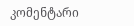კომენტარი